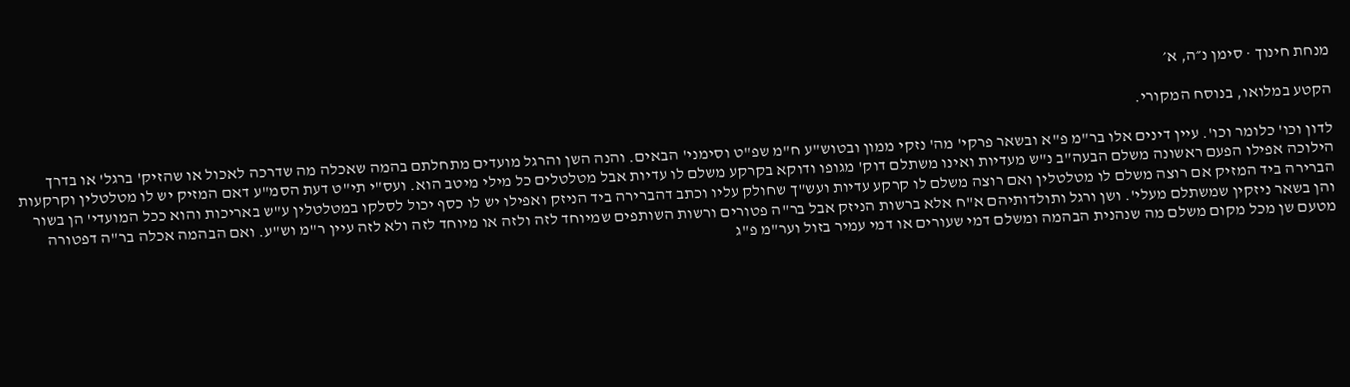מנחת חינוך · סימן נ״ה, א׳

הקטע במלואו, בנוסח המקורי.

לדון וכו' כלומר וכו'. עיין דינים אלו בר"מ פ"א ובשאר פרקי' מה' נזקי ממון ובטוש"ע ח"מ שפ"ט וסימני' הבאים. והנה השן והרגל מועדים מתחלתם בהמה שאכלה מה שדרכה לאכול או שהזיק' ברגל' או בדרך הילוכה אפילו הפעם ראשונה משלם הבעה"ב נ"ש מעדיות ואינו משתלם דוק' מגופו ודוקא בקרקע משלם לו עדיות אבל מטלטלים כל מילי מיטב הוא. ועס"י תי"ט דעת הסמ"ע דאם המזיק יש לו מטלטלין וקרקעות הברירה ביד המזיק אם רוצה משלם לו מטלטלין ואם רוצה משלם לו קרקע עדיות ועש"ך שחולק עליו וכתב דהברירה ביד הניזק ואפילו יש לו כסף יכול לסלקו במטלטלין ע"ש באריכות והוא ככל המועדי' הן בשור והן בשאר ניזקין שמשתלם מעלי'. ושן ורגל ותולדותיהם א"ח אלא ברשות הניזק אבל בר"ה פטורים ורשות השותפים שמיוחד לזה ולזה או מיוחד לזה ולא לזה עיין ר"מ וש"ע. ואם הבהמה אכלה בר"ה דפטורה מטעם שן מכל מקום משלם מה שנהנית הבהמה ומשלם דמי שעורים או דמי עמיר בזול וער"מ פ"ג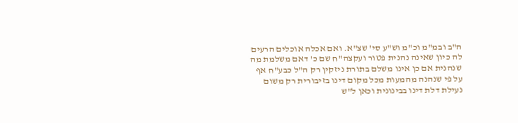ה"ב ובמ"מ וכ"מ וש"ע סי' שצ"א. ואם אכלה אוכלים הרעים לה כיון שאינה נהנית פטור ועקצה"ח שם כ' דאם משלמת מה שנהנית אם כן אינו משלם בתורת ניזקין רק ה"ל כבע"ח אף על פי שנהנה מהמעות מכל מקום דינו בזיבורית רק משום נעילת דלת דינו בבינונית וכאן ל"ש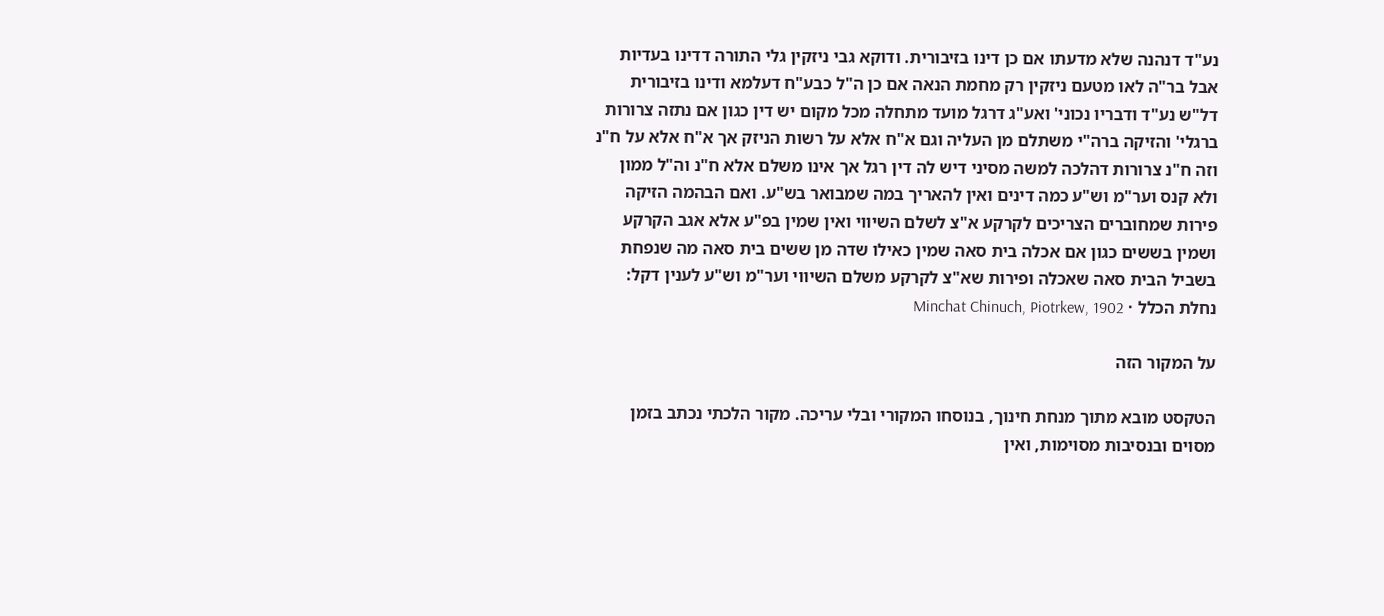נע"ד דנהנה שלא מדעתו אם כן דינו בזיבורית. ודוקא גבי ניזקין גלי התורה דדינו בעדיות אבל בר"ה לאו מטעם ניזקין רק מחמת הנאה אם כן ה"ל כבע"ח דעלמא ודינו בזיבורית דל"ש נע"ד ודבריו נכוני' ואע"ג דרגל מועד מתחלה מכל מקום יש דין כגון אם נתזה צרורות ברגלי' והזיקה ברה"י משתלם מן העליה וגם א"ח אלא על רשות הניזק אך א"ח אלא על ח"נ וזה ח"נ צרורות דהלכה למשה מסיני דיש לה דין רגל אך אינו משלם אלא ח"נ וה"ל ממון ולא קנס וער"מ וש"ע כמה דינים ואין להאריך במה שמבואר בש"ע. ואם הבהמה הזיקה פירות שמחוברים הצריכים לקרקע א"צ לשלם השיווי ואין שמין בפ"ע אלא אגב הקרקע ושמין בששים כגון אם אכלה בית סאה שמין כאילו שדה מן ששים בית סאה מה שנפחת בשביל הבית סאה שאכלה ופירות שא"צ לקרקע משלם השיווי וער"מ וש"ע לענין דקל:
נחלת הכלל · Minchat Chinuch, Piotrkew, 1902

על המקור הזה

הטקסט מובא מתוך מנחת חינוך, בנוסחו המקורי ובלי עריכה. מקור הלכתי נכתב בזמן מסוים ובנסיבות מסוימות, ואין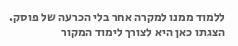ללמוד ממנו למקרה אחר בלי הכרעה של פוסק. הצגתו כאן היא לצורך לימוד המקור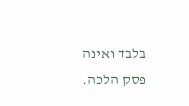בלבד ואינה פסק הלכה.